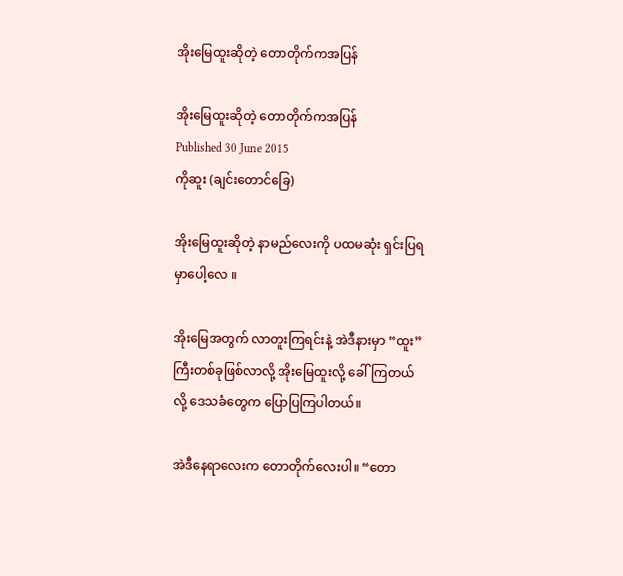အိုးမြေထူးဆိုတဲ့ တောတိုက်ကအပြန်

အိုးမြေထူးဆိုတဲ့ တောတိုက်ကအပြန်
Published 30 June 2015
ကိုဆူး (ချင်းတောင်ခြေ)

အိုးမြေထူးဆိုတဲ့ နာမည်လေးကို ပထမဆုံး ရှင်းပြရမှာပေါ့လေ ။

အိုးမြေအတွက် လာတူးကြရင်းနဲ့ အဲဒီနားမှာ “ထူး”ကြီးတစ်ခုဖြစ်လာလို့ အိုးမြေထူးလို့ ခေါ်ကြတယ်လို့ ဒေသခံတွေက ပြောပြကြပါတယ်။

အဲဒီနေရာလေးက တောတိုက်လေးပါ။ “တော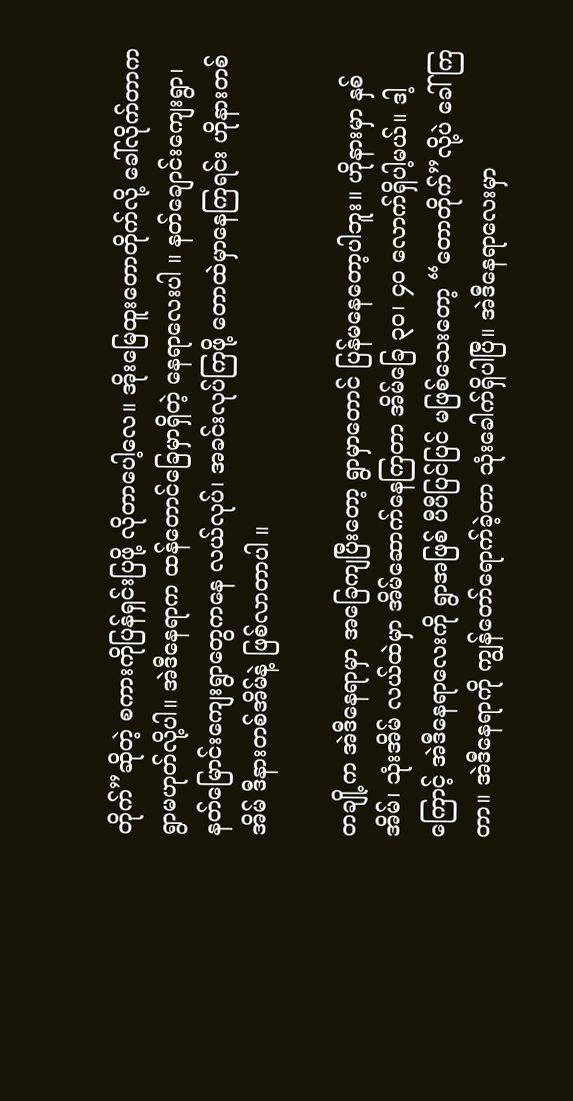တိုက်”ဆိုတဲ့ စကားကိုပြန်ရှင်းပြဖို့ လိုတာပေါ့လေ။ အိုးမြေထူးတောတိုက်လို့ ခေါ်လိုက်တာက ရွာမဟုတ်လို့ပါ။ အဲဒီနေရာက ထန်တောင်ခြေမှာရှိတဲ့ နေရာလေးပါ ။ နတ်ချောင်းကျေးရွာ၊ နတ်မြောင်းကျေးရွာတွေကနေ လယ်လုပ်၊ အခင်းလုပ်ကြဖို့ တောထဲမှာနေကြရင်း ဟိုနားတစ်အိမ် ဒီနားတစ်အိမ်နဲ့ ဖြစ်လာတာပါ ။

တချို့က အဲဒီနေရာမှာ အခြေကျပြီးတော့ ရွာမှာတောင် ပြန်မနေတော့ပါဘူး။ ဟိုနားမှာ နှစ်အိမ်၊ သုံးအိမ် လယ်ထဲမှာ အိမ်ဆောက်နေကြတာ အိမ်ခြေ ၃၀၊ ၄၀ လောက်ရှိပါ့မယ်။ ဒါ့ကြောင့် အဲဒီနေရာလေးကို ရွာအဖြစ် ပီပီပြင်ပြင် မဖြစ်သေးတော့ “တောတိုက်”လို့ပဲ ခေါ်ကြတာ။ အဲဒီနေရာကို ကျွန်တော်ရောက်ခဲ့တာ သုံးခေါက်ရှိပါပြီ။ အဲဒီနေရာလေးမှာ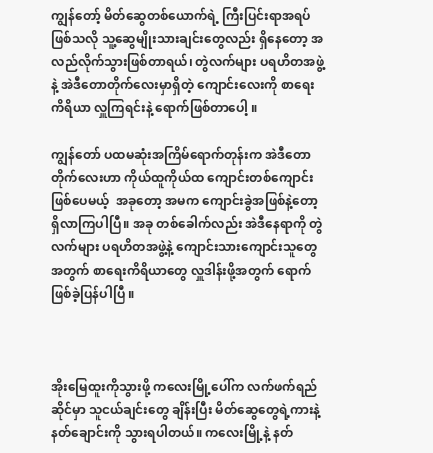ကျွန်တော့် မိတ်ဆွေတစ်ယောက်ရဲ့ ကြီးပြင်းရာအရပ်ဖြစ်သလို သူ့ဆွေမျိုးသားချင်းတွေလည်း ရှိနေတော့ အလည်လိုက်သွားဖြစ်တာရယ်၊ တွဲလက်များ ပရဟိတအဖွဲ့နဲ့ အဲဒီတောတိုက်လေးမှာရှိတဲ့ ကျောင်းလေးကို စာရေးကိရိယာ လှူကြရင်းနဲ့ ရောက်ဖြစ်တာပေါ့ ။

ကျွန်တော် ပထမဆုံးအကြိမ်ရောက်တုန်းက အဲဒီတောတိုက်လေးဟာ ကိုယ်ထူကိုယ်ထ ကျောင်းတစ်ကျောင်းဖြစ်ပေမယ့်  အခုတော့ အမက ကျောင်းခွဲအဖြစ်နဲ့တော့ ရှိလာကြပါပြီ။ အခု တစ်ခေါက်လည်း အဲဒီနေရာကို တွဲလက်များ ပရဟိတအဖွဲ့နဲ့ ကျောင်းသားကျောင်းသူတွေအတွက် စာရေးကိရိယာတွေ လှူဒါန်းဖို့အတွက် ရောက်ဖြစ်ခဲ့ပြန်ပါပြီ ။



အိုးမြေထူးကိုသွားဖို့ ကလေးမြို့ပေါ်က လက်ဖက်ရည်ဆိုင်မှာ သူငယ်ချင်းတွေ ချိန်းပြီး မိတ်ဆွေတွေရဲ့ကားနဲ့ နတ်ချောင်းကို သွားရပါတယ်။ ကလေးမြို့နဲ့ နတ်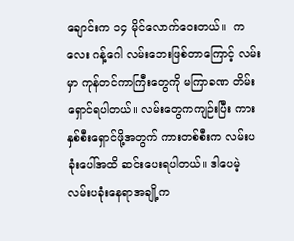ချောင်းက ၁၄ မိုင်လောက်ဝေးတယ်။  ကလေး ဂန့်ဂေါ လမ်းဘေးဖြစ်တာကြောင့် လမ်းမှာ ကုန်တင်ကာကြီးတွေကို မကြာခဏ တိမ်းရှောင်ရပါတယ်။ လမ်းတွေကကျဉ်းပြီး ကားနှစ်စီးရှောင်ဖို့အတွက် ကားတစ်စီးက လမ်းပခုံးပေါ်အထိ ဆင်းပေးရပါတယ်။ ဒါပေမဲ့ လမ်းပခုံးနေရာအချို့က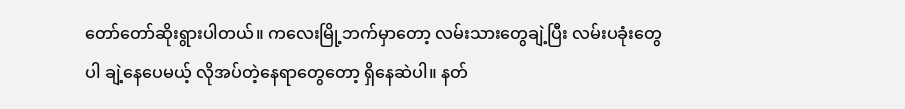တော်တော်ဆိုးရွားပါတယ်။ ကလေးမြို့ဘက်မှာတော့ လမ်းသားတွေချဲ့ပြီး လမ်းပခုံးတွေပါ ချဲ့နေပေမယ့် လိုအပ်တဲ့နေရာတွေတော့ ရှိနေဆဲပါ။ နတ်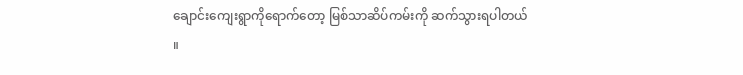ချောင်းကျေးရွာကိုရောက်တော့ မြစ်သာဆိပ်ကမ်းကို ဆက်သွားရပါတယ် ။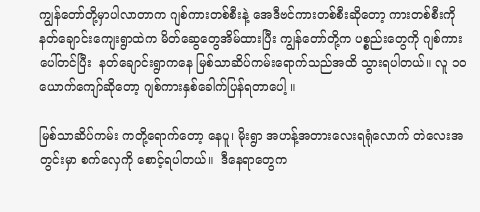ကျွန်တော်တို့မှာပါလာတာက ဂျစ်ကားတစ်စီးနဲ့ အေဒီဗင်ကားတစ်စီးဆိုတော့ ကားတစ်စီးကို နတ်ချောင်းကျေးရွာထဲက မိတ်ဆွေတွေအိမ်ထားပြီး ကျွန်တော်တို့က ပစ္စည်းတွေကို ဂျစ်ကားပေါ်တင်ပြီး  နတ်ချောင်းရွာကနေ မြစ်သာဆိပ်ကမ်းရောက်သည်အထိ သွားရပါတယ်။ လူ ၁၀ ယောက်ကျော်ဆိုတော့ ဂျစ်ကားနှစ်ခေါက်ပြန်ရတာပေါ့ ။

မြစ်သာဆိပ်ကမ်း ကတို့ရောက်တော့ နေပူ၊ မိုးရွာ အဟန့်အတားလေးရရုံလောက် တဲလေးအတွင်းမှာ စက်လှေကို စောင့်ရပါတယ်။  ဒီနေရာတွေက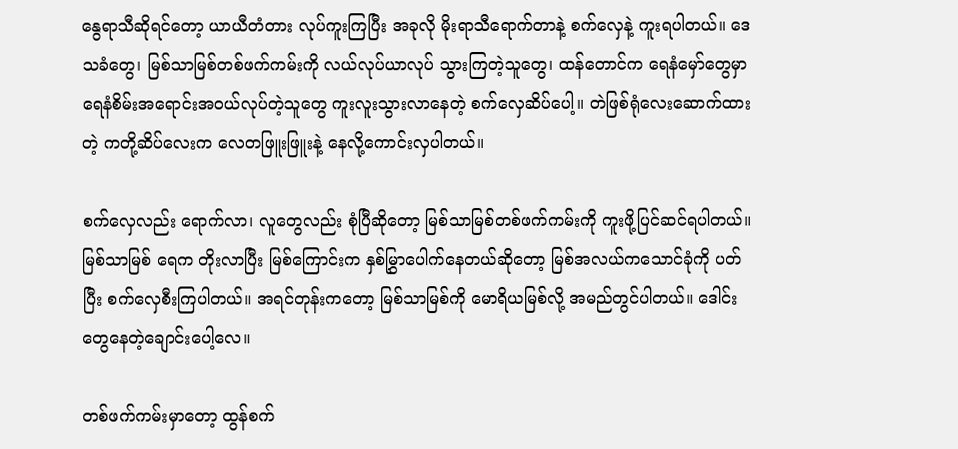နွေရာသီဆိုရင်တော့ ယာယီတံတား လုပ်ကူးကြပြီး အခုလို မိုးရာသီရောက်တာနဲ့ စက်လှေနဲ့ ကူးရပါတယ်။ ဒေသခံတွေ၊ မြစ်သာမြစ်တစ်ဖက်ကမ်းကို လယ်လုပ်ယာလုပ် သွားကြတဲ့သူတွေ၊ ထန်တောင်က ရေနံမှော်တွေမှာ ရေနံစိမ်းအရောင်းအဝယ်လုပ်တဲ့သူတွေ ကူးလူးသွားလာနေတဲ့ စက်လှေဆိပ်ပေါ့။ တဲဖြစ်ရုံလေးဆောက်ထားတဲ့ ကတို့ဆိပ်လေးက လေတဖြူးဖြူးနဲ့ နေလို့ကောင်းလှပါတယ်။

စက်လှေလည်း ရောက်လာ၊ လူတွေလည်း စုံပြီဆိုတော့ မြစ်သာမြစ်တစ်ဖက်ကမ်းကို ကူးဖို့ပြင်ဆင်ရပါတယ်။ မြစ်သာမြစ် ရေက တိုးလာပြီး မြစ်ကြောင်းက နှစ်မြွှာပေါက်နေတယ်ဆိုတော့ မြစ်အလယ်ကသောင်ခုံကို ပတ်ပြီး စက်လှေစီးကြပါတယ်။ အရင်တုန်းကတော့ မြစ်သာမြစ်ကို မောရိယမြစ်လို့ အမည်တွင်ပါတယ်။ ဒေါင်းတွေနေတဲ့ချောင်းပေါ့လေ။

တစ်ဖက်ကမ်းမှာတော့ ထွန်စက်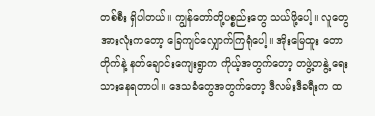တစ်စီး ရှိပါတယ်။ ကျွန်တော်တို့ပစ္စည်းတွေ သယ်ဖို့ပေါ့။ လူတွေအားလုံးကတော့ ခြေကျင်လျှောက်ကြရုံပေါ့။ အိုးမြေထူး တောတိုက်နဲ့ နတ်ချောင်းကျေးရွာက ကိုယ့်အတွက်တော့ တဖွဲ့တနွဲ့ ရေးသားနေရတာပါ။ ဒေသခံတွေအတွက်တော့ ဒီလမ်းဒီခရီးက ထ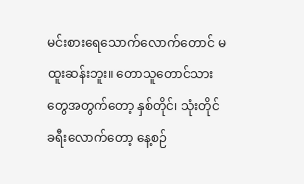မင်းစားရေသောက်လောက်တောင် မထူးဆန်းဘူး။ တောသူတောင်သားတွေအတွက်တော့ နှစ်တိုင်၊ သုံးတိုင်ခရီးလောက်တော့ နေ့စဉ်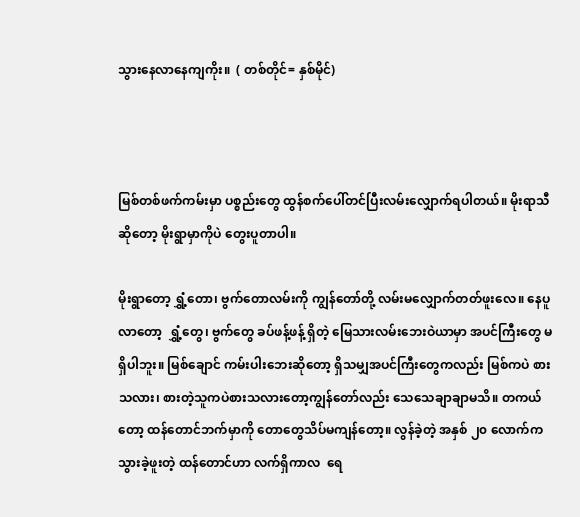သွားနေလာနေကျကိုး။  ( တစ်တိုင်= နှစ်မိုင်)



မြစ်တစ်ဖက်ကမ်းမှာ ပစ္စည်းတွေ ထွန်စက်ပေါ်တင်ပြီးလမ်းလျှောက်ရပါတယ်။ မိုးရာသီဆိုတော့ မိုးရွာမှာကိုပဲ တွေးပူတာပါ။

မိုးရွာတော့ ရွှံ့တော၊ ဗွက်တောလမ်းကို ကျွန်တော်တို့ လမ်းမလျှောက်တတ်ဖူးလေ။ နေပူလာတော့  ရွှံ့တွေ၊ ဗွက်တွေ ခပ်ဖန့်ဖန့် ရှိတဲ့ မြေသားလမ်းဘေးဝဲယာမှာ အပင်ကြီးတွေ မရှိပါဘူး။ မြစ်ချောင် ကမ်းပါးဘေးဆိုတော့ ရှိသမျှအပင်ကြီးတွေကလည်း မြစ်ကပဲ စားသလား၊ စားတဲ့သူကပဲစားသလားတော့ကျွန်တော်လည်း သေသေချာချာမသိ။ တကယ်တော့ ထန်တောင်ဘက်မှာကို တောတွေသိပ်မကျန်တော့။ လွန်ခဲ့တဲ့ အနှစ် ၂၀ လောက်က သွားခဲ့ဖူးတဲ့ ထန်တောင်ဟာ လက်ရှိကာလ  ရေ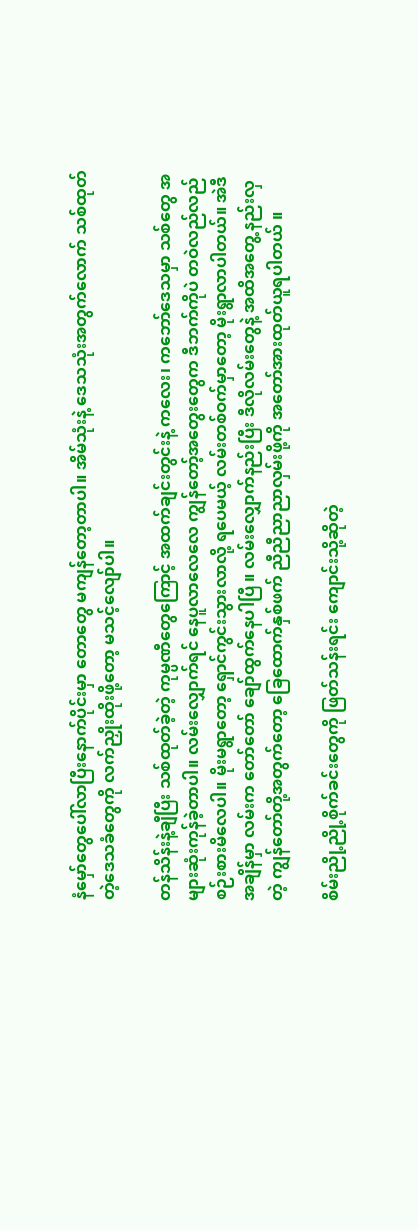နံမှော်တွေပေါ်လာပြီးနောက်ပိုင်းမှာ တောတွေ မကျန်တော့တာပါ။ အိမ်သုံးနဲ့ ဒေသသုံးအတွက်လောက် သစ်ထုတ်တဲ့ဒေသခံတွေကို လက်ညှိုးထိုးဖို့တော့ မသင့်လျော်ပါ။

တန်သိန်းနဲ့ချီပြီး သစ်ထုတ်ခဲ့တဲ့ ကုမ္ပဏီတွေကြောင့် အထက်ချင်းတွင်းနဲ့ ကလေး၊ ကဘော်ဒေသမှာ သစ်တွေ အများဆုံးကုန်ခဲ့တာပါ။ လမ်းလျှောက်ရင် နေပူလာလေလေ ကျွန်တော့်အတွေးတွေက ဒီဘက်ကိုပဲ တဝဲလည်လည် စဉ်းစားမိလေပါ။ မိုးမရွာတော့ ရှောင်ကွင်းသွားလာလို့ ရပေမယ့် လမ်းတစ်ဝက်မှာတော့ မိုးရွာလာပါတယ်။ အဲဒီအချိန်မှာ လမ်းက တော်တော် ချော်ထွက်နေပါပြီ ။ လမ်းလျှောက်နည်းပြီး ဒီလိုလမ်းတွေနဲ့ အထိအတွေ့ နည်းလှတဲ့ ကျွန်တော်တို့အတွက်တော့ ခြေထောက်နှစ်ဖက် ညီညီညာညာလှမ်းဖို့ကို အတော်အားထုတ်ယူရပါတယ် ။

စိမ်းညို့ညို့စိုက်ခင်းတွေကို ဖြတ်သန်းရင်း ကျောင်းသို့ဆိုတဲ့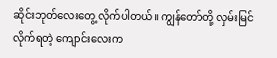ဆိုင်းဘုတ်လေးတွေ့ လိုက်ပါတယ်။ ကျွန်တော်တို့ လှမ်းမြင်လိုက်ရတဲ့ ကျောင်းလေးက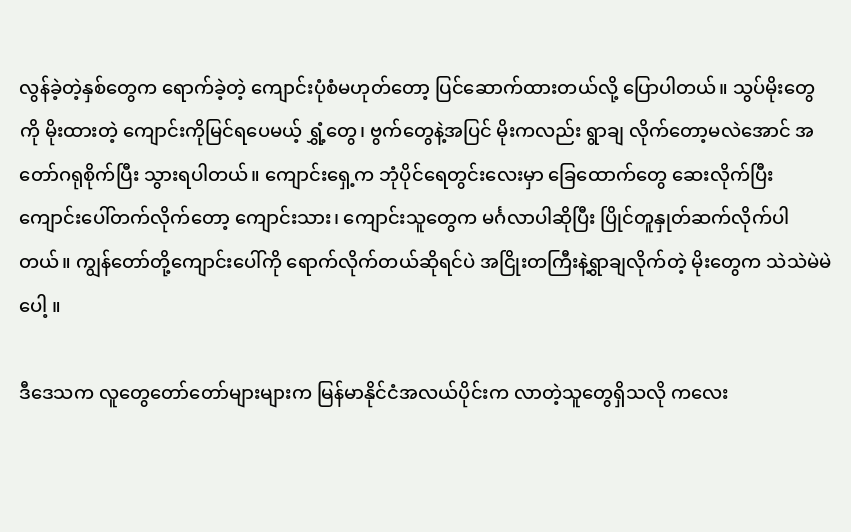လွန်ခဲ့တဲ့နှစ်တွေက ရောက်ခဲ့တဲ့ ကျောင်းပုံစံမဟုတ်တော့ ပြင်ဆောက်ထားတယ်လို့ ပြောပါတယ်။ သွပ်မိုးတွေကို မိုးထားတဲ့ ကျောင်းကိုမြင်ရပေမယ့် ရွှံ့တွေ၊ ဗွက်တွေနဲ့အပြင် မိုးကလည်း ရွာချ လိုက်တော့မလဲအောင် အတော်ဂရုစိုက်ပြီး သွားရပါတယ်။ ကျောင်းရှေ့က ဘုံပိုင်ရေတွင်းလေးမှာ ခြေထောက်တွေ ဆေးလိုက်ပြီး ကျောင်းပေါ်တက်လိုက်တော့ ကျောင်းသား၊ ကျောင်းသူတွေက မင်္ဂလာပါဆိုပြီး ပြိုင်တူနှုတ်ဆက်လိုက်ပါတယ်။ ကျွန်တော်တို့ကျောင်းပေါ်ကို ရောက်လိုက်တယ်ဆိုရင်ပဲ အငြိုးတကြီးနဲ့ရွာချလိုက်တဲ့ မိုးတွေက သဲသဲမဲမဲပေါ့ ။

ဒီဒေသက လူတွေတော်တော်များများက မြန်မာနိုင်ငံအလယ်ပိုင်းက လာတဲ့သူတွေရှိသလို ကလေး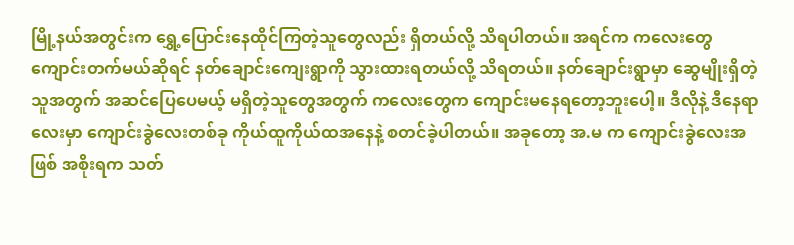မြို့နယ်အတွင်းက ရွှေ့ပြောင်းနေထိုင်ကြတဲ့သူတွေလည်း ရှိတယ်လို့ သိရပါတယ်။ အရင်က ကလေးတွေ ကျောင်းတက်မယ်ဆိုရင် နတ်ချောင်းကျေးရွာကို သွားထားရတယ်လို့ သိရတယ်။ နတ်ချောင်းရွာမှာ ဆွေမျိုးရှိတဲ့သူအတွက် အဆင်ပြေပေမယ့် မရှိတဲ့သူတွေအတွက် ကလေးတွေက ကျောင်းမနေရတော့ဘူးပေါ့။ ဒီလိုနဲ့ ဒီနေရာလေးမှာ ကျောင်းခွဲလေးတစ်ခု ကိုယ်ထူကိုယ်ထအနေနဲ့ စတင်ခဲ့ပါတယ်။ အခုတော့ အ.မ က ကျောင်းခွဲလေးအဖြစ် အစိုးရက သတ်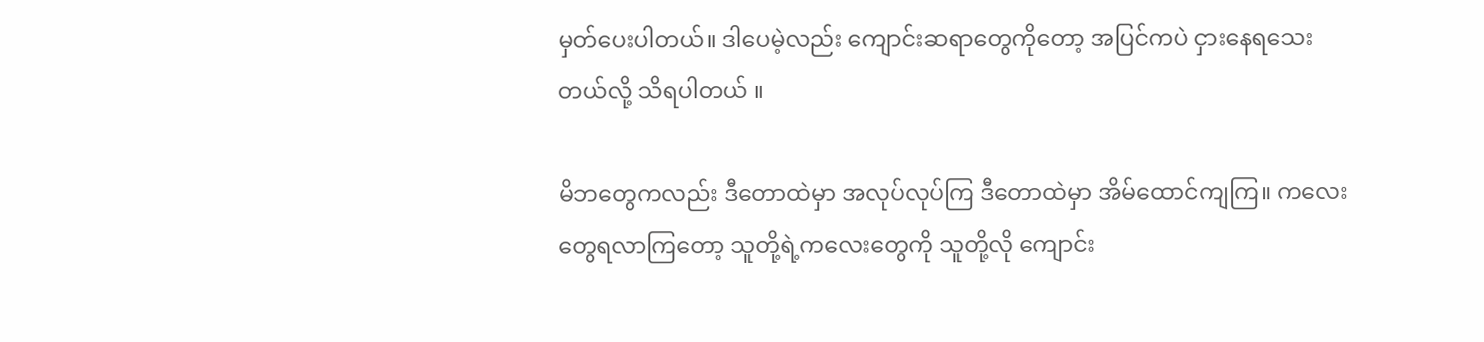မှတ်ပေးပါတယ်။ ဒါပေမဲ့လည်း ကျောင်းဆရာတွေကိုတော့ အပြင်ကပဲ ငှားနေရသေးတယ်လို့ သိရပါတယ် ။

မိဘတွေကလည်း ဒီတောထဲမှာ အလုပ်လုပ်ကြ ဒီတောထဲမှာ အိမ်ထောင်ကျကြ။ ကလေးတွေရလာကြတော့ သူတို့ရဲ့ကလေးတွေကို သူတို့လို ကျောင်း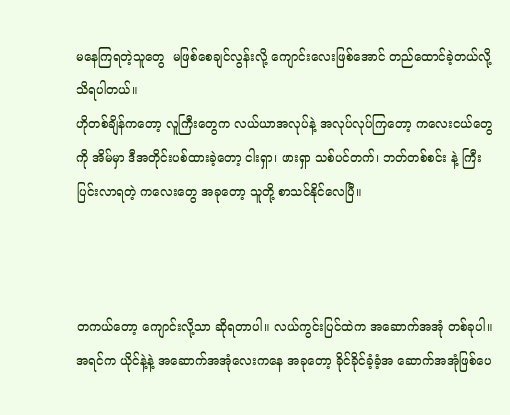မနေကြရတဲ့သူတွေ  မဖြစ်စေချင်လွန်းလို့ ကျောင်းလေးဖြစ်အောင် တည်ထောင်ခဲ့တယ်လို့ သိရပါတယ်။
ဟိုတစ်ချိန်ကတော့ လူကြီးတွေက လယ်ယာအလုပ်နဲ့ အလုပ်လုပ်ကြတော့ ကလေးငယ်တွေကို အိမ်မှာ ဒီအတိုင်းပစ်ထားခဲ့တော့ ငါးရှာ၊ ဖားရှာ သစ်ပင်တက်၊ ဘတ်တစ်စင်း နဲ့ ကြီးပြင်းလာရတဲ့ ကလေးတွေ အခုတော့ သူတို့ စာသင်နိုင်လေပြီ။



တကယ်တော့ ကျောင်းလို့သာ ဆိုရတာပါ။ လယ်ကွင်းပြင်ထဲက အဆောက်အအုံ တစ်ခုပါ။ အရင်က ယိုင်နဲ့နဲ့ အဆောက်အအုံလေးကနေ အခုတော့ ခိုင်ခိုင်ခံ့ခံ့အ ဆောက်အအုံဖြစ်ပေ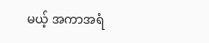မယ့် အကာအရံ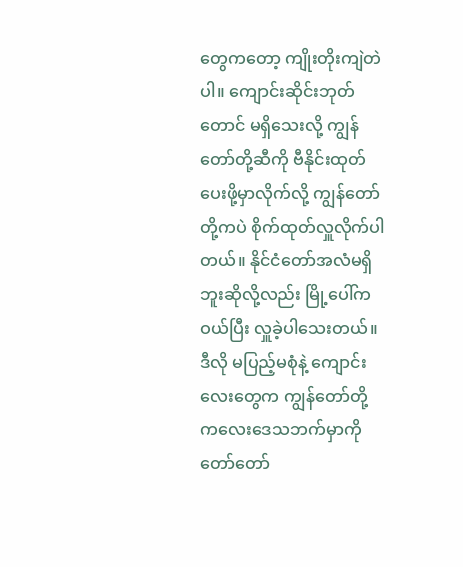တွေကတော့ ကျိုးတိုးကျဲတဲပါ။ ကျောင်းဆိုင်းဘုတ်တောင် မရှိသေးလို့ ကျွန်တော်တို့ဆီကို ဗီနိုင်းထုတ်ပေးဖို့မှာလိုက်လို့ ကျွန်တော်တို့ကပဲ စိုက်ထုတ်လှူလိုက်ပါတယ်။ နိုင်ငံတော်အလံမရှိဘူးဆိုလို့လည်း မြို့ပေါ်ကဝယ်ပြီး လှူခဲ့ပါသေးတယ်။ ဒီလို မပြည့်မစုံနဲ့ ကျောင်းလေးတွေက ကျွန်တော်တို့ ကလေးဒေသဘက်မှာကို တော်တော်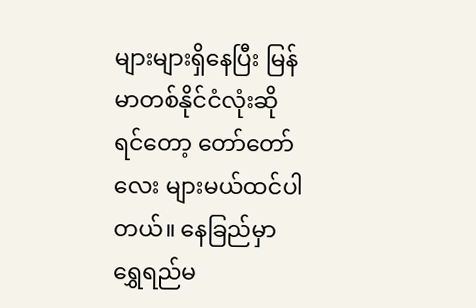များများရှိနေပြီး မြန်မာတစ်နိုင်ငံလုံးဆိုရင်တော့ တော်တော်လေး များမယ်ထင်ပါတယ်။ နေခြည်မှာ ရွှေရည်မ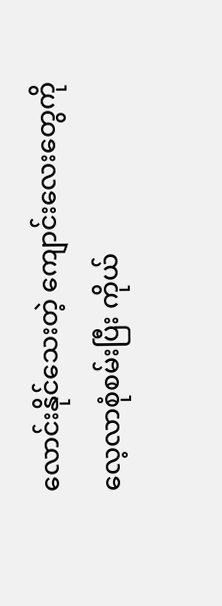လောင်းနိုင်သေးတဲ့ ကျောင်းလေးတွေကို လေ့လာစုံစမ်းပြီး ကိုယ်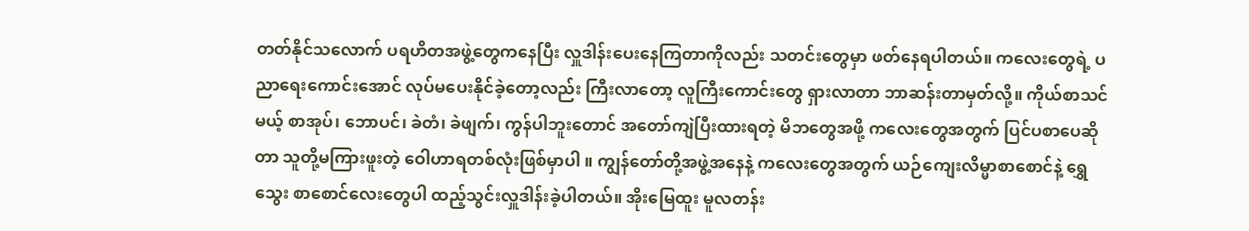တတ်နိုင်သလောက် ပရဟိတအဖွဲ့တွေကနေပြီး လှူဒါန်းပေးနေကြတာကိုလည်း သတင်းတွေမှာ ဖတ်နေရပါတယ်။ ကလေးတွေရဲ့ ပညာရေးကောင်းအောင် လုပ်မပေးနိုင်ခဲ့တော့လည်း ကြီးလာတော့ လူကြီးကောင်းတွေ ရှားလာတာ ဘာဆန်းတာမှတ်လို့။ ကိုယ်စာသင်မယ့် စာအုပ်၊ ဘောပင်၊ ခဲတံ၊ ခဲဖျက်၊ ကွန်ပါဘူးတောင် အတော်ကျဲပြီးထားရတဲ့ မိဘတွေအဖို့ ကလေးတွေအတွက် ပြင်ပစာပေဆိုတာ သူတို့မကြားဖူးတဲ့ ဝေါဟာရတစ်လုံးဖြစ်မှာပါ ။ ကျွန်တော်တို့အဖွဲ့အနေနဲ့ ကလေးတွေအတွက် ယဉ်ကျေးလိမ္မာစာစောင်နဲ့ ရွှေသွေး စာစောင်လေးတွေပါ ထည့်သွင်းလှူဒါန်းခဲ့ပါတယ်။ အိုးမြေထူး မူလတန်း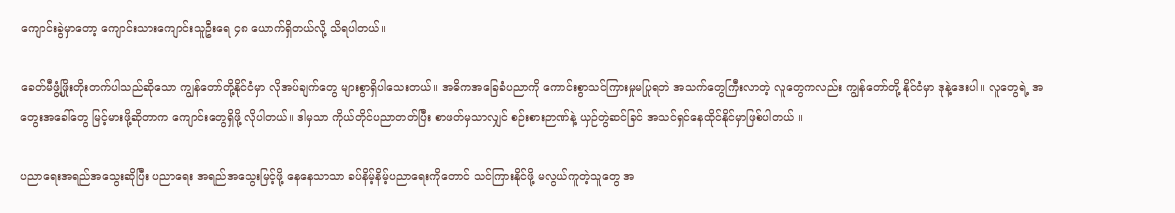ကျောင်းခွဲမှာတော့ ကျောင်းသားကျောင်းသူဦးရေ ၄၈ ယောက်ရှိတယ်လို့ သိရပါတယ်။

ခေတ်မီဖွံ့ဖြိုးတိုးတက်ပါသည်ဆိုသော ကျွန်တော်တို့နိုင်ငံမှာ လိုအပ်ချက်တွေ များစွာရှိပါသေးတယ်။ အဓိကအခြေခံပညာကို ကောင်းစွာသင်ကြားမှုမပြုရဘဲ အသက်တွေကြီးလာတဲ့ လူတွေကလည်း ကျွန်တော်တို့ နိုင်ငံမှာ ဒုနဲ့ဒေးပါ။ လူတွေရဲ့ အတွေးအခေါ်တွေ မြင့်မားဖို့ဆိုတာက ကျောင်းတွေရှိဖို့ လိုပါတယ်။ ဒါမှသာ ကိုယ်တိုင်ပညာတတ်ပြီး စာဖတ်မှသာလျှင် စဉ်းစားဉာဏ်နဲ့ ယှဉ်တွဲဆင်ခြင် အသင်ရှင်နေထိုင်နိုင်မှာဖြစ်ပါတယ် ။

ပညာရေးအရည်အသွေးဆိုပြီး ပညာရေး အရည်အသွေးမြင့်ဖို့ နေနေသာသာ ခပ်နိမ့်နိမ့်ပညာရေးကိုတောင် သင်ကြားနိုင်ဖို့ မလွယ်ကူတဲ့သူတွေ အ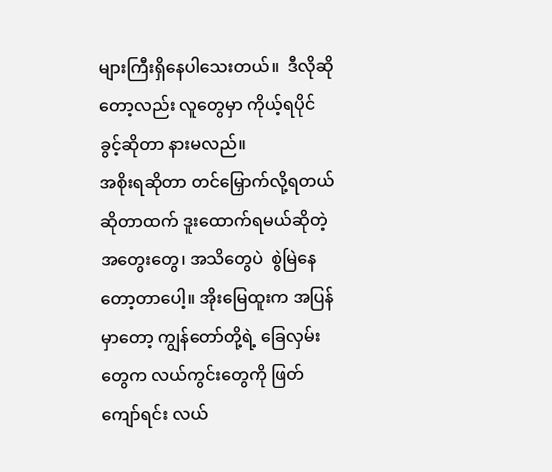များကြီးရှိနေပါသေးတယ်။  ဒီလိုဆိုတော့လည်း လူတွေမှာ ကိုယ့်ရပိုင်ခွင့်ဆိုတာ နားမလည်။
အစိုးရဆိုတာ တင်မြှောက်လို့ရတယ်ဆိုတာထက် ဒူးထောက်ရမယ်ဆိုတဲ့အတွေးတွေ၊ အသိတွေပဲ  စွဲမြဲနေတော့တာပေါ့။ အိုးမြေထူးက အပြန်မှာတော့ ကျွန်တော်တို့ရဲ့ ခြေလှမ်းတွေက လယ်ကွင်းတွေကို ဖြတ်ကျော်ရင်း လယ်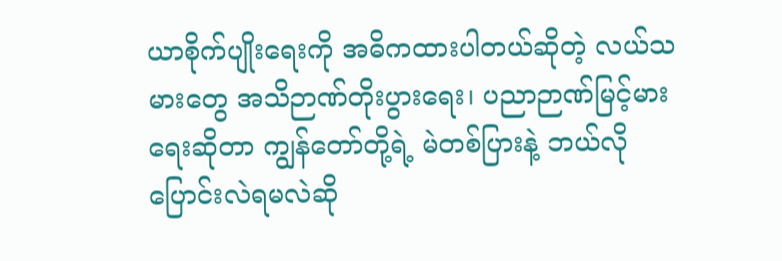ယာစိုက်ပျိုးရေးကို အဓိကထားပါတယ်ဆိုတဲ့ လယ်သမားတွေ အသိဉာဏ်တိုးပွားရေး၊ ပညာဉာဏ်မြင့်မားရေးဆိုတာ ကျွန်တော်တို့ရဲ့ မဲတစ်ပြားနဲ့ ဘယ်လိုပြောင်းလဲရမလဲဆို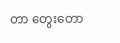တာ တွေးတော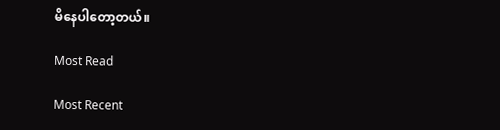မိနေပါတော့တယ်။

Most Read

Most Recent